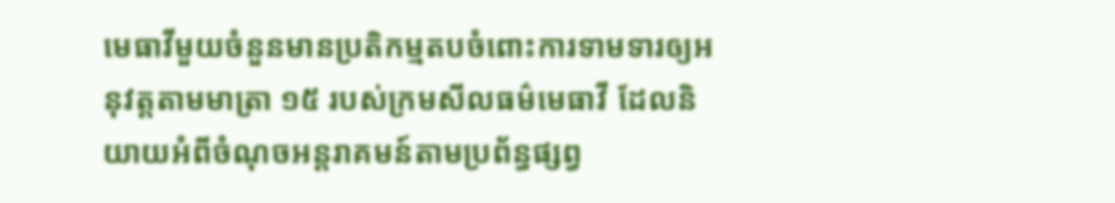មេធាវីមួយចំនួនមានប្រតិកម្មតបចំពោះការទាមទារឲ្យអនុវត្តតាមមាត្រា ១៥ របស់ក្រមសីលធម៌មេធាវី ដែលនិយាយអំពីចំណុចអន្តរាគមន៍តាមប្រព័ន្ធផ្សព្វ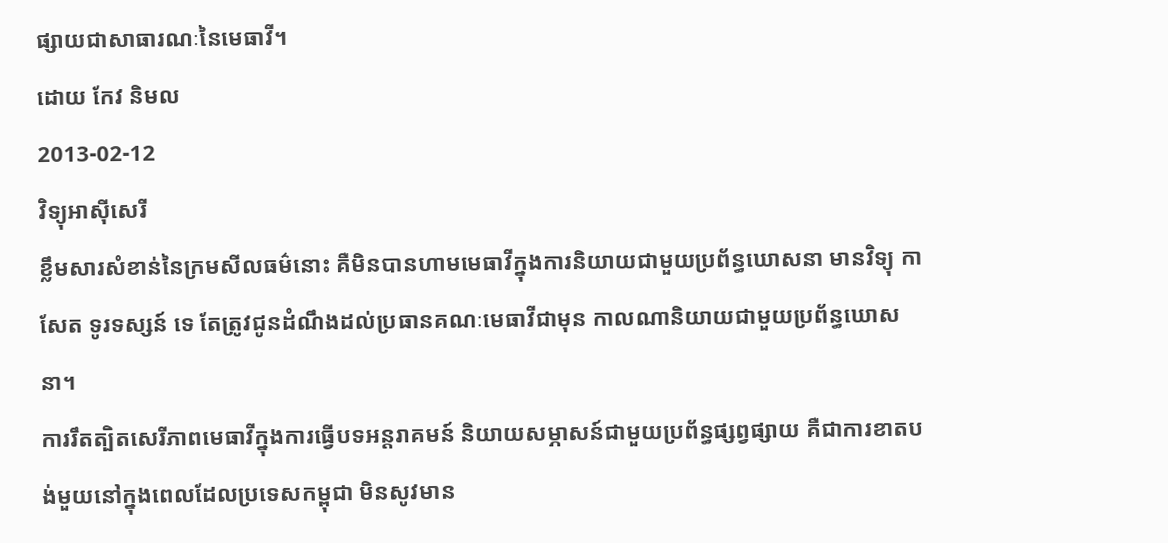ផ្សាយជាសាធារណៈនៃមេធាវី។
ដោយ កែវ និមល
2013-02-12
វិទ្យុអាស៊ីសេរី
ខ្លឹមសារសំខាន់នៃក្រមសីលធម៌នោះ គឺមិនបានហាមមេធាវីក្នុងការនិយាយជាមួយប្រព័ន្ធឃោសនា មានវិទ្យុ កាសែត ទូរទស្សន៍ ទេ តែត្រូវជូនដំណឹងដល់ប្រធានគណៈមេធាវីជាមុន កាលណានិយាយជាមួយប្រព័ន្ធឃោសនា។
ការរឹតត្បិតសេរីភាពមេធាវីក្នុងការធ្វើបទអន្តរាគមន៍ និយាយសម្ភាសន៍ជាមួយប្រព័ន្ធផ្សព្វផ្សាយ គឺជាការខាតបង់មួយនៅក្នុងពេលដែលប្រទេសកម្ពុជា មិនសូវមាន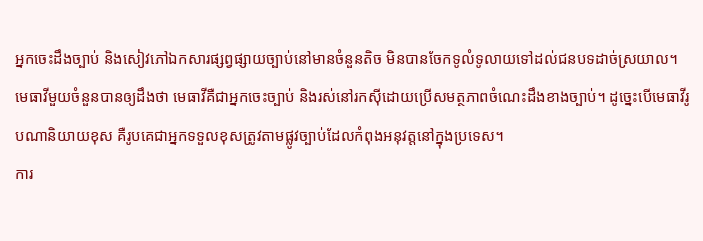អ្នកចេះដឹងច្បាប់ និងសៀវភៅឯកសារផ្សព្វផ្សាយច្បាប់នៅមានចំនួនតិច មិនបានចែកទូលំទូលាយទៅដល់ជនបទដាច់ស្រយាល។
មេធាវីមួយចំនួនបានឲ្យដឹងថា មេធាវីគឺជាអ្នកចេះច្បាប់ និងរស់នៅរកស៊ីដោយប្រើសមត្ថភាពចំណេះដឹងខាងច្បាប់។ ដូច្នេះបើមេធាវីរូបណានិយាយខុស គឺរូបគេជាអ្នកទទួលខុសត្រូវតាមផ្លូវច្បាប់ដែលកំពុងអនុវត្តនៅក្នុងប្រទេស។
ការ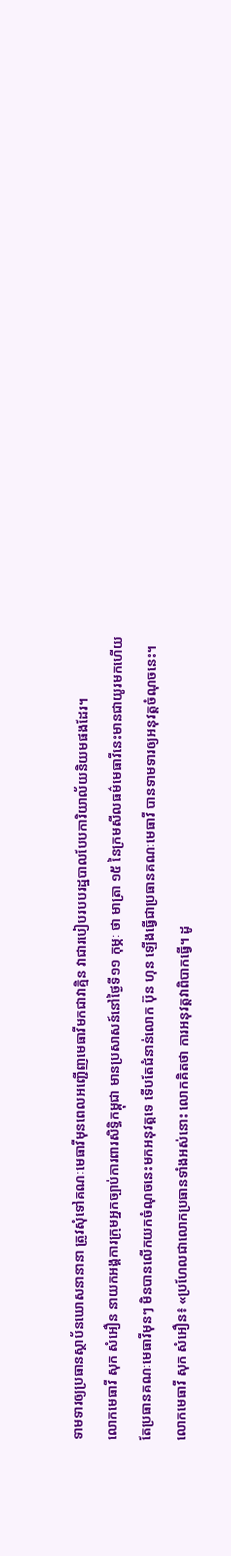ទាមទារឲ្យប្រធានស្ថាប័នឃោសនានានា ត្រូវសុំទៅគណៈមេធាវីមុនពេលអញ្ជើញមេធាវីមកជាវាគ្មិន វាជារបៀបរបបរដ្ឋបាលបែបការិយាល័យនិយមផងដែរ។
លោកមេធាវី សុក សំអឿន នាយកអង្គការក្រុមអ្នកច្បាប់ការពារសិទ្ធិកម្ពុជា មានប្រសាសន៍នៅថ្ងៃទី១១ កុម្ភៈ ថា មាត្រា ១៥ នៃក្រមសីលធម៌មេធាវីនេះមានជាយូរមកហើយ តែប្រធានគណៈមេធាវីមុនៗ មិនបានលើកយកចំណុចនេះមកអនុវត្តទេ ទើបតែជំនាន់លោក ប៊ុន ហុន ឡើងធ្វើជាប្រធានគណៈមេធាវី បានទាមទារឲ្យអនុវត្តចំណុចនេះ។
លោកមេធាវី សុក សំអឿន៖ «ប្រហែលជាលោកប្រធានទាំងអស់នោះ លោកគិតថា ការអនុវត្តវាពិបាកធ្វើ។ ដូ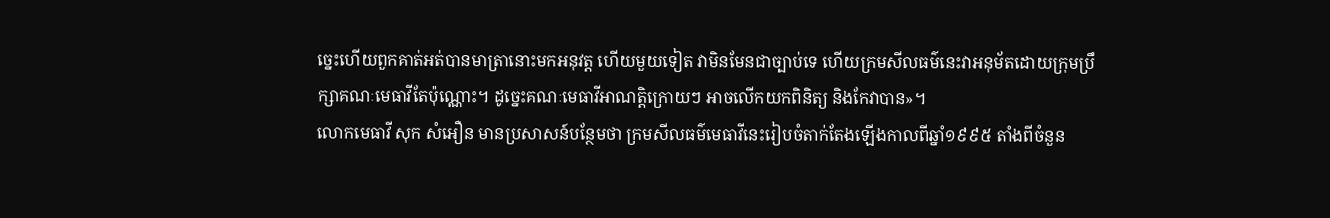ច្នេះហើយពួកគាត់អត់បានមាត្រានោះមកអនុវត្ត ហើយមួយទៀត វាមិនមែនជាច្បាប់ទេ ហើយក្រមសីលធម៌នេះវាអនុម័តដោយក្រុមប្រឹក្សាគណៈមេធាវីតែប៉ុណ្ណោះ។ ដូច្នេះគណៈមេធាវីអាណត្តិក្រោយៗ អាចលើកយកពិនិត្យ និងកែវាបាន»។
លោកមេធាវី សុក សំអឿន មានប្រសាសន៍បន្ថែមថា ក្រមសីលធម៌មេធាវីនេះរៀបចំតាក់តែងឡើងកាលពីឆ្នាំ១៩៩៥ តាំងពីចំនួន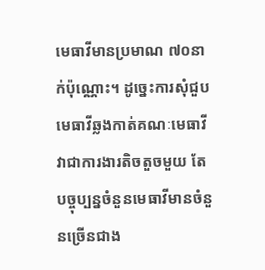មេធាវីមានប្រមាណ ៧០នាក់ប៉ុណ្ណោះ។ ដូច្នេះការសុំជួបមេធាវីឆ្លងកាត់គណៈមេធាវី វាជាការងារតិចតួចមួយ តែបច្ចុប្បន្នចំនួនមេធាវីមានចំនួនច្រើនជាង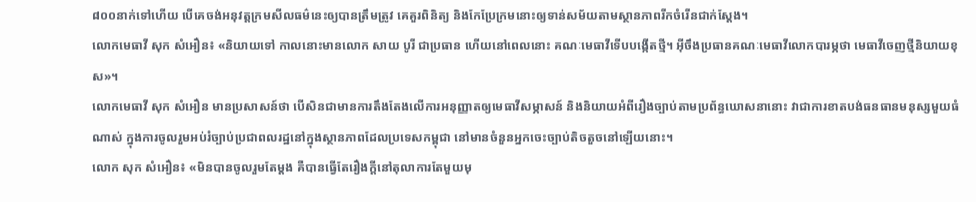៨០០នាក់ទៅហើយ បើគេចង់អនុវត្តក្រមសីលធម៌នេះឲ្យបានត្រឹមត្រូវ គេគួរពិនិត្យ និងកែប្រែក្រមនោះឲ្យទាន់សម័យតាមស្ថានភាពរីកចំរើនជាក់ស្ដែង។
លោកមេធាវី សុក សំអឿន៖ «និយាយទៅ កាលនោះមានលោក សាយ បូរី ជាប្រធាន ហើយនៅពេលនោះ គណៈមេធាវីទើបបង្កើតថ្មី។ អ៊ីចឹងប្រធានគណៈមេធាវីលោកបារម្ភថា មេធាវីចេញថ្មីនិយាយខុស»។
លោកមេធាវី សុក សំអឿន មានប្រសាសន៍ថា បើសិនជាមានការតឹងតែងលើការអនុញ្ញាតឲ្យមេធាវីសម្ភាសន៍ និងនិយាយអំពីរឿងច្បាប់តាមប្រព័ន្ធឃោសនានោះ វាជាការខាតបង់ធនធានមនុស្សមួយធំណាស់ ក្នុងការចូលរួមអប់រំច្បាប់ប្រជាពលរដ្ឋនៅក្នុងស្ថានភាពដែលប្រទេសកម្ពុជា នៅមានចំនួនអ្នកចេះច្បាប់តិចតួចនៅឡើយនោះ។
លោក សុក សំអឿន៖ «មិនបានចូលរួមតែម្ដង គឺបានធ្វើតែរឿងក្ដីនៅតុលាការតែមួយមុ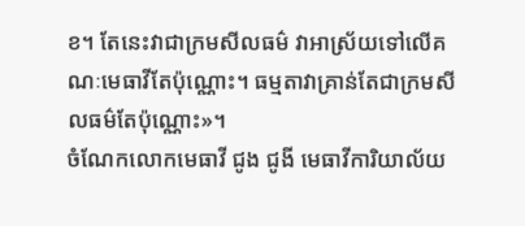ខ។ តែនេះវាជាក្រមសីលធម៌ វាអាស្រ័យទៅលើគណៈមេធាវីតែប៉ុណ្ណោះ។ ធម្មតាវាគ្រាន់តែជាក្រមសីលធម៌តែប៉ុណ្ណោះ»។
ចំណែកលោកមេធាវី ជូង ជូងី មេធាវីការិយាល័យ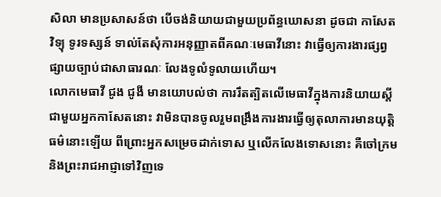សិលា មានប្រសាសន៍ថា បើចង់និយាយជាមួយប្រព័ន្ធឃោសនា ដូចជា កាសែត វិទ្យុ ទូរទស្សន៍ ទាល់តែសុំការអនុញ្ញាតពីគណៈមេធាវីនោះ វាធ្វើឲ្យការងារផ្សព្វផ្សាយច្បាប់ជាសាធារណៈ លែងទូលំទូលាយហើយ។
លោកមេធាវី ជូង ជូងី មានយោបល់ថា ការរឹតត្បិតលើមេធាវីក្នុងការនិយាយស្តីជាមួយអ្នកកាសែតនោះ វាមិនបានចូលរួមពង្រឹងការងារធ្វើឲ្យតុលាការមានយុត្តិធម៌នោះឡើយ ពីព្រោះអ្នកសម្រេចដាក់ទោស ឬលើកលែងទោសនោះ គឺចៅក្រម និងព្រះរាជអាជ្ញាទៅវិញទេ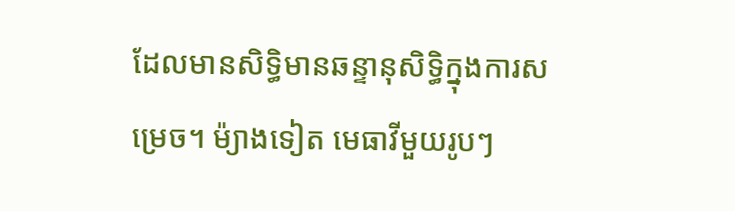ដែលមានសិទ្ធិមានឆន្ទានុសិទ្ធិក្នុងការសម្រេច។ ម៉្យាងទៀត មេធាវីមួយរូបៗ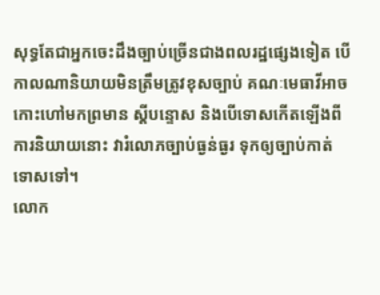សុទ្ធតែជាអ្នកចេះដឹងច្បាប់ច្រើនជាងពលរដ្ឋផ្សេងទៀត បើកាលណានិយាយមិនត្រឹមត្រូវខុសច្បាប់ គណៈមេធាវីអាចកោះហៅមកព្រមាន ស្តីបន្ទោស និងបើទោសកើតឡើងពីការនិយាយនោះ វារំលោភច្បាប់ធ្ងន់ធ្ងរ ទុកឲ្យច្បាប់កាត់ទោសទៅ។
លោក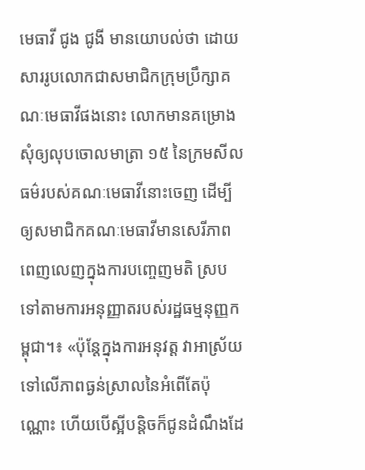មេធាវី ជូង ជូងី មានយោបល់ថា ដោយសាររូបលោកជាសមាជិកក្រុមប្រឹក្សាគណៈមេធាវីផងនោះ លោកមានគម្រោងសុំឲ្យលុបចោលមាត្រា ១៥ នៃក្រមសីលធម៌របស់គណៈមេធាវីនោះចេញ ដើម្បីឲ្យសមាជិកគណៈមេធាវីមានសេរីភាពពេញលេញក្នុងការបញ្ចេញមតិ ស្របទៅតាមការអនុញ្ញាតរបស់រដ្ឋធម្មនុញ្ញកម្ពុជា។៖ «ប៉ុន្តែក្នុងការអនុវត្ត វាអាស្រ័យទៅលើភាពធ្ងន់ស្រាលនៃអំពើតែប៉ុណ្ណោះ ហើយបើស្អីបន្តិចក៏ជូនដំណឹងដែ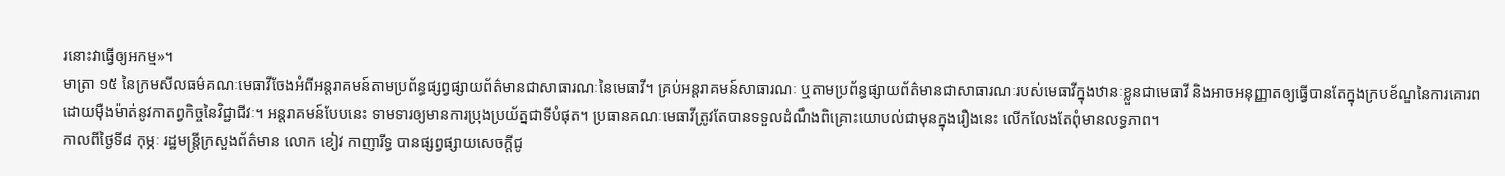រនោះវាធ្វើឲ្យអកម្ម»។
មាត្រា ១៥ នៃក្រមសីលធម៌គណៈមេធាវីចែងអំពីអន្តរាគមន៍តាមប្រព័ន្ធផ្សព្វផ្សាយព័ត៌មានជាសាធារណៈនៃមេធាវី។ គ្រប់អន្តរាគមន៍សាធារណៈ ឬតាមប្រព័ន្ធផ្សាយព័ត៌មានជាសាធារណៈរបស់មេធាវីក្នុងឋានៈខ្លួនជាមេធាវី និងអាចអនុញ្ញាតឲ្យធ្វើបានតែក្នុងក្របខ័ណ្ឌនៃការគោរពដោយម៉ឺងម៉ាត់នូវកាតព្វកិច្ចនៃវិជ្ជាជីវៈ។ អន្តរាគមន៍បែបនេះ ទាមទារឲ្យមានការប្រុងប្រយ័ត្នជាទីបំផុត។ ប្រធានគណៈមេធាវីត្រូវតែបានទទួលដំណឹងពិគ្រោះយោបល់ជាមុនក្នុងរឿងនេះ លើកលែងតែពុំមានលទ្ធភាព។
កាលពីថ្ងៃទី៨ កុម្ភៈ រដ្ឋមន្ត្រីក្រសួងព័ត៌មាន លោក ខៀវ កាញារីទ្ធ បានផ្សព្វផ្សាយសេចក្តីជូ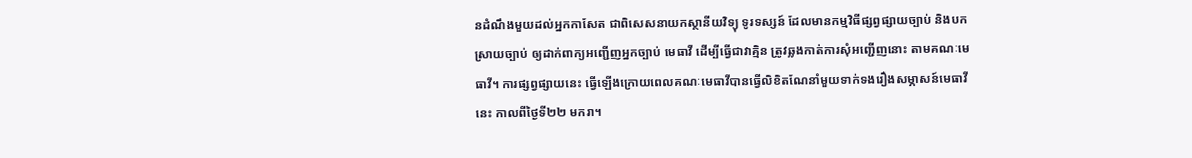នដំណឹងមួយដល់អ្នកកាសែត ជាពិសេសនាយកស្ថានីយវិទ្យុ ទូរទស្សន៍ ដែលមានកម្មវិធីផ្សព្វផ្សាយច្បាប់ និងបកស្រាយច្បាប់ ឲ្យដាក់ពាក្យអញ្ជើញអ្នកច្បាប់ មេធាវី ដើម្បីធ្វើជាវាគ្មិន ត្រូវឆ្លងកាត់ការសុំអញ្ជើញនោះ តាមគណៈមេធាវី។ ការផ្សព្វផ្សាយនេះ ធ្វើឡើងក្រោយពេលគណៈមេធាវីបានធ្វើលិខិតណែនាំមួយទាក់ទងរឿងសម្ភាសន៍មេធាវីនេះ កាលពីថ្ងៃទី២២ មករា។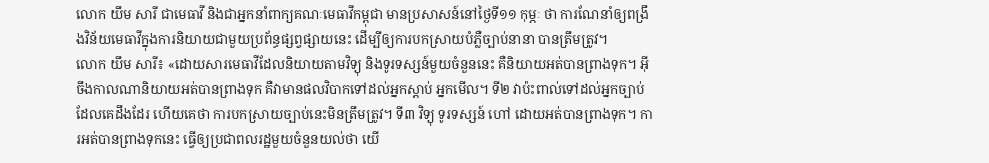លោក យឹម សារី ជាមេធាវី និងជាអ្នកនាំពាក្យគណៈមេធាវីកម្ពុជា មានប្រសាសន៍នៅថ្ងៃទី១១ កុម្ភៈ ថា ការណែនាំឲ្យពង្រឹងវិន័យមេធាវីក្នុងការនិយាយជាមួយប្រព័ន្ធផ្សព្វផ្សាយនេះ ដើម្បីឲ្យការបកស្រាយបំភ្លឺច្បាប់នានា បានត្រឹមត្រូវ។
លោក យឹម សារី៖ «ដោយសារមេធាវីដែលនិយាយតាមវិទ្យុ និងទូរទស្សន៍មួយចំនួននេះ គឺនិយាយអត់បានព្រាងទុក។ អ៊ីចឹងកាលណានិយាយអត់បានព្រាងទុក គឺវាមានផលវិបាកទៅដល់អ្នកស្ដាប់ អ្នកមើល។ ទី២ វាប៉ះពាល់ទៅដល់អ្នកច្បាប់ ដែលគេដឹងដែរ ហើយគេថា ការបកស្រាយច្បាប់នេះមិនត្រឹមត្រូវ។ ទី៣ វិទ្យុ ទូរទស្សន៍ ហៅ ដោយអត់បានព្រាងទុក។ ការអត់បានព្រាងទុកនេះ ធ្វើឲ្យប្រជាពលរដ្ឋមួយចំនួនយល់ថា យើ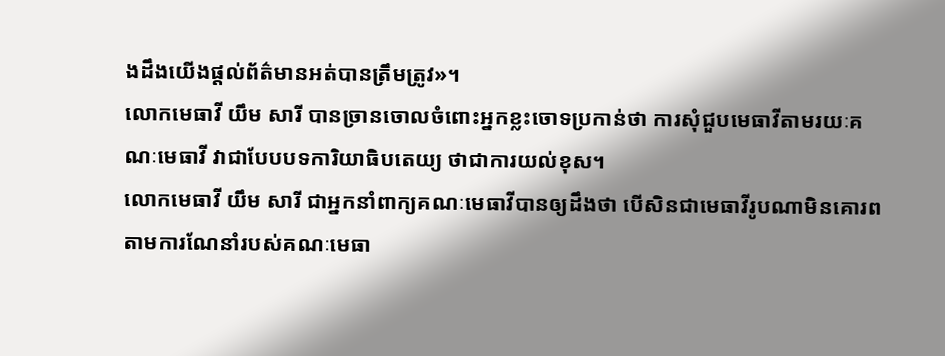ងដឹងយើងផ្ដល់ព័ត៌មានអត់បានត្រឹមត្រូវ»។
លោកមេធាវី យឹម សារី បានច្រានចោលចំពោះអ្នកខ្លះចោទប្រកាន់ថា ការសុំជួបមេធាវីតាមរយៈគណៈមេធាវី វាជាបែបបទការិយាធិបតេយ្យ ថាជាការយល់ខុស។
លោកមេធាវី យឹម សារី ជាអ្នកនាំពាក្យគណៈមេធាវីបានឲ្យដឹងថា បើសិនជាមេធាវីរូបណាមិនគោរពតាមការណែនាំរបស់គណៈមេធា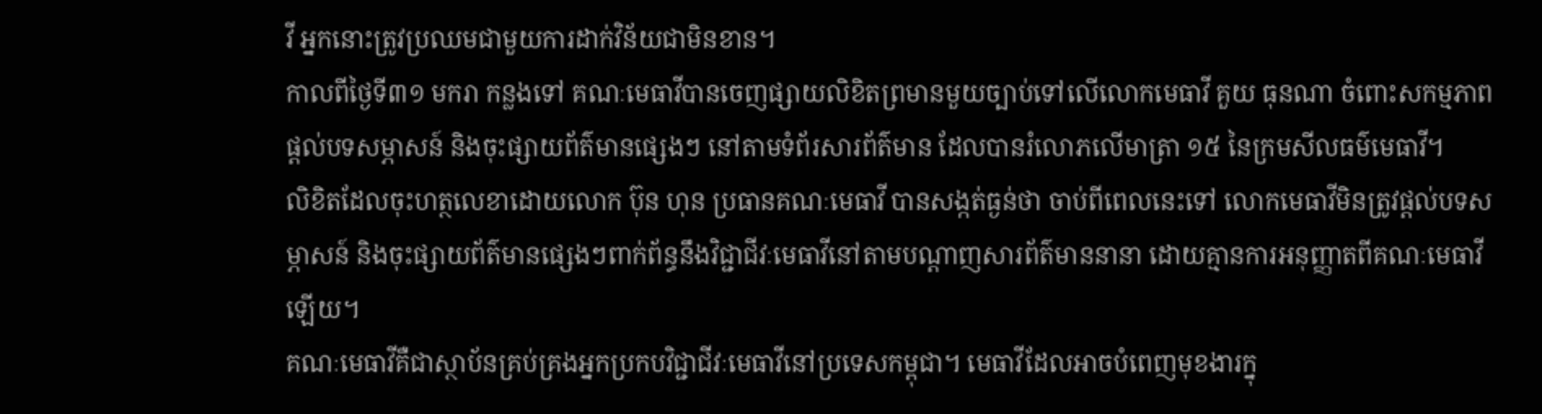វី អ្នកនោះត្រូវប្រឈមជាមួយការដាក់វិន័យជាមិនខាន។
កាលពីថ្ងៃទី៣១ មករា កន្លងទៅ គណៈមេធាវីបានចេញផ្សាយលិខិតព្រមានមួយច្បាប់ទៅលើលោកមេធាវី គួយ ធុនណា ចំពោះសកម្មភាពផ្ដល់បទសម្ភាសន៍ និងចុះផ្សាយព័ត៌មានផ្សេងៗ នៅតាមទំព័រសារព័ត៌មាន ដែលបានរំលោភលើមាត្រា ១៥ នៃក្រមសីលធម៌មេធាវី។
លិខិតដែលចុះហត្ថលេខាដោយលោក ប៊ុន ហុន ប្រធានគណៈមេធាវី បានសង្កត់ធ្ងន់ថា ចាប់ពីពេលនេះទៅ លោកមេធាវីមិនត្រូវផ្ដល់បទសម្ភាសន៍ និងចុះផ្សាយព័ត៌មានផ្សេងៗពាក់ព័ន្ធនឹងវិជ្ជាជីវៈមេធាវីនៅតាមបណ្ដាញសារព័ត៌មាននានា ដោយគ្មានការអនុញ្ញាតពីគណៈមេធាវីឡើយ។
គណៈមេធាវីគឺជាស្ថាប័នគ្រប់គ្រងអ្នកប្រកបវិជ្ជាជីវៈមេធាវីនៅប្រទេសកម្ពុជា។ មេធាវីដែលអាចបំពេញមុខងារក្នុ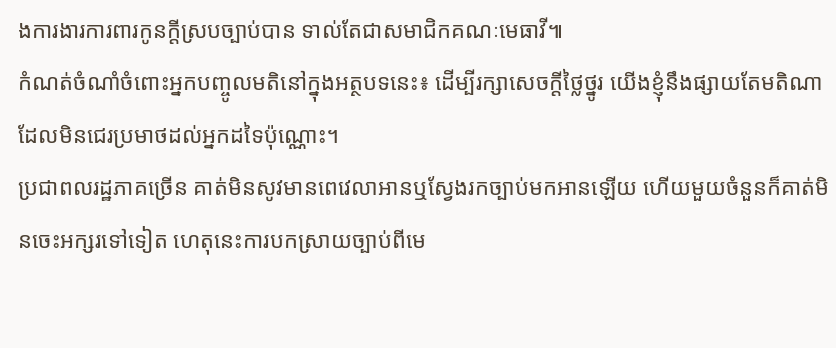ងការងារការពារកូនក្ដីស្របច្បាប់បាន ទាល់តែជាសមាជិកគណៈមេធាវី៕
កំណត់ចំណាំចំពោះអ្នកបញ្ចូលមតិនៅក្នុងអត្ថបទនេះ៖ ដើម្បីរក្សាសេចក្ដីថ្លៃថ្នូរ យើងខ្ញុំនឹងផ្សាយតែមតិណា ដែលមិនជេរប្រមាថដល់អ្នកដទៃប៉ុណ្ណោះ។
ប្រជាពលរដ្ឋភាគច្រើន គាត់មិនសូវមានពេវេលាអានឬស្វែងរកច្បាប់មកអានឡើយ ហើយមួយចំនួនក៏គាត់មិនចេះអក្សរទៅទៀត ហេតុនេះការបកស្រាយច្បាប់ពីមេ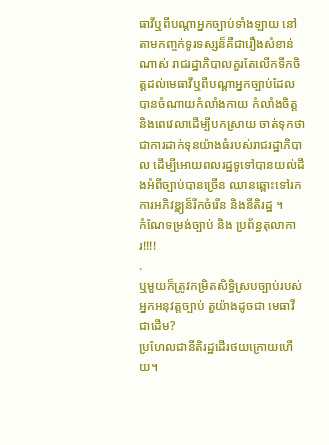ធាវីឬពីបណ្តាអ្នកច្បាប់ទាំងឡាយ នៅតាមកញ្ចក់ទូរទស្សន៏គឺជារឿងសំខាន់ណាស់ រាជរដ្ឋាភិបាលគួរតែលើកទឹកចិត្តដល់មេធាវីឬពីបណ្តាអ្នកច្បាប់ដែលបានចំណាយកំលាំងកាយ កំលាំងចិត្ត និងពេវេលាដើម្បីបកស្រាយ ចាត់ទុកថាជាការដាក់ទុនយ៉ាងធំរបស់រាជរដ្ឋាភិបាល ដើម្បីអោយពលរដ្ឋទូទៅបានយល់ដឹងអំពីច្បាប់បានច្រើន ឈានឆ្ពោះទៅរកការអភិវឌ្ឌ្យន៏រីកចំរើន និងនីតិរដ្ឋ ។
កំណែទម្រង់ច្បាប់ និង ប្រព័ន្ធតុលាការ!!!!
.
ឬមួយក៏ត្រូវកម្រិតសិទ្ធិស្របច្បាប់របស់អ្នកអនុវត្តច្បាប់ តួយ៉ាងដូចជា មេធាវី ជាដើម?
ប្រហែលជានីតិរដ្ឋដើរថយក្រោយហើយ។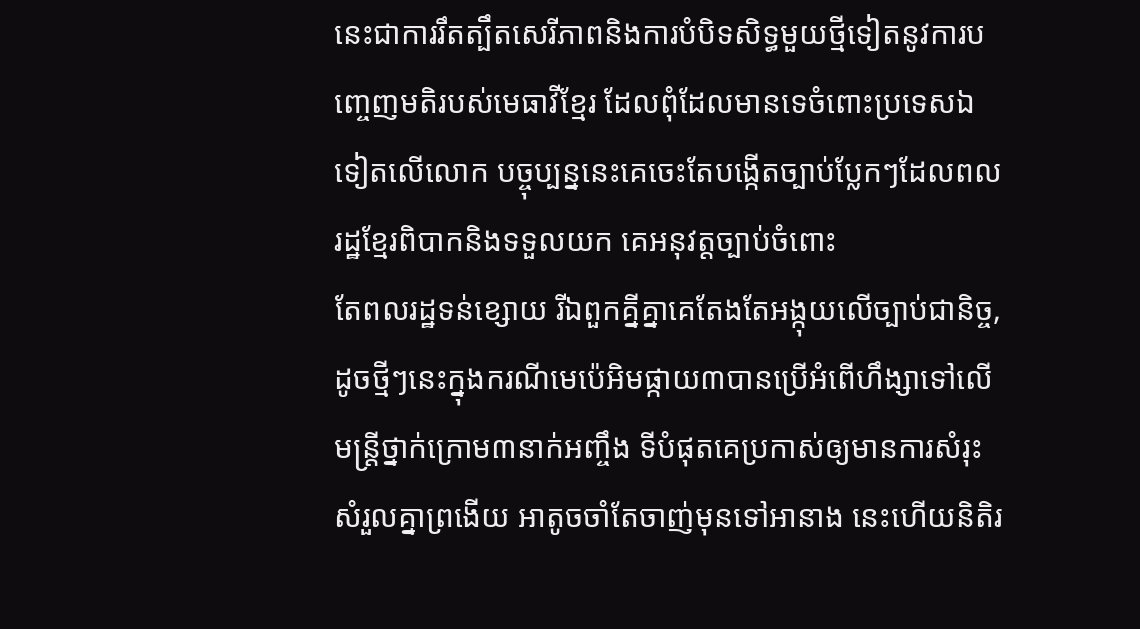នេះជាការរឹតត្បឹតសេរីភាពនិងការបំបិទសិទ្ធមួយថ្មីទៀតនូវការបញ្ចេញមតិរបស់មេធាវីខ្មែរ ដែលពុំដែលមានទេចំពោះប្រទេសឯទៀតលើលោក បច្ចុប្បន្ននេះគេចេះតែបង្កើតច្បាប់ប្លែកៗដែលពលរដ្ឋខ្មែរពិបាកនិងទទួលយក គេអនុវត្តច្បាប់ចំពោះ
តែពលរដ្ឋទន់ខ្សោយ រីឯពួកគ្នីគ្នាគេតែងតែអង្កុយលើច្បាប់ជានិច្ច,ដូចថ្មីៗនេះក្នុងករណីមេប៉េអិមផ្កាយ៣បានប្រើអំពើហឹង្សាទៅលើមន្ត្រីថ្នាក់ក្រោម៣នាក់អញ្ចឹង ទីបំផុតគេប្រកាស់ឲ្យមានការសំរុះសំរួលគ្នាព្រងើយ អាតូចចាំតែចាញ់មុនទៅអានាង នេះហើយនិតិរ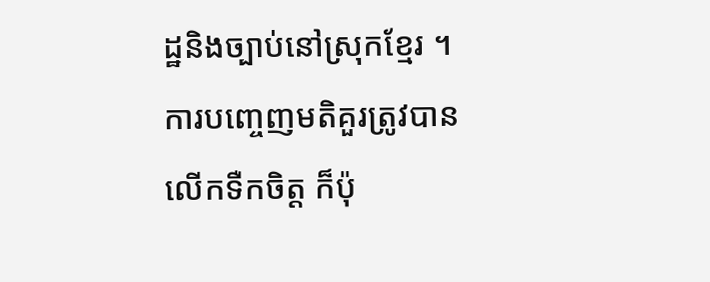ដ្ឋនិងច្បាប់នៅស្រុកខ្មែរ ។
ការបញ្ចេញមតិគួរត្រូវបានលើកទឺកចិត្ត ក៏ប៉ុ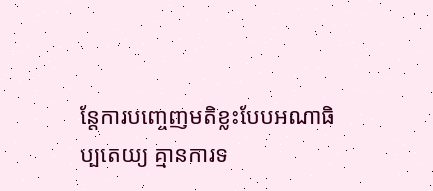ន្តែការបញ្ចេញមតិខ្លះបែបអណាធិប្បតេយ្យ គ្មានការទ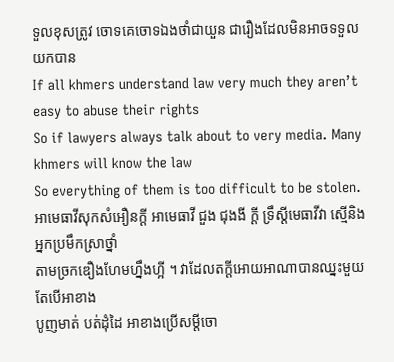ទួលខុសត្រូវ ចោទគេចោទឯងថាំជាយួន ជារឿងដែលមិនអាចទទួលយកបាន
If all khmers understand law very much they aren’t easy to abuse their rights
So if lawyers always talk about to very media. Many khmers will know the law
So everything of them is too difficult to be stolen.
អាមេធាវីសុកសំអឿនក្តី អាមេធាវី ជួង ជុងងី ក្តី ទ្រឹស្តីមេធាវីវា ស្មើនិងអ្នកប្រមឹកស្រាថ្នាំ
តាមច្រកឌឿងហែមហ្នឹងហ្អី ។ វាដែលតក្តីអោយអាណាបានឈ្នះមួយ តែបើអាខាង
បូញមាត់ បត់ដុំដៃ អាខាងប្រើសម្តីចោ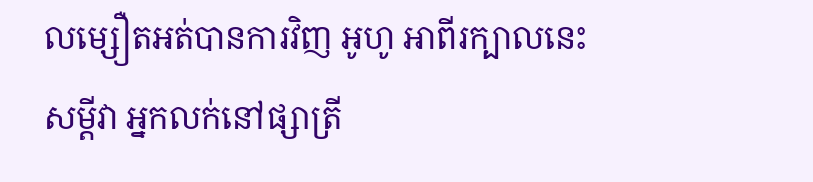លម្សឿតអត់បានការវិញ អូហូ អាពីរក្បាលនេះ
សម្តីវា អ្នកលក់នៅផ្សាត្រី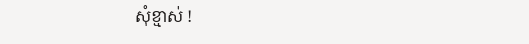សុំខ្មាស់ !